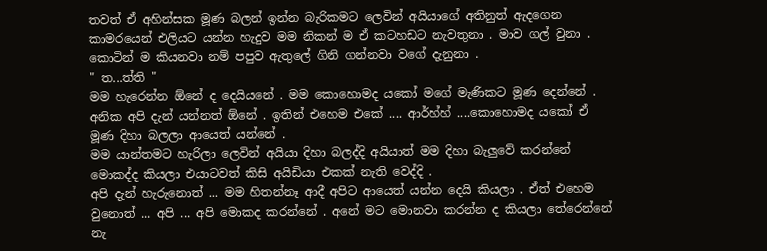තවත් ඒ අහින්සක මූණ බලන් ඉන්න බැරිකමට ලෙවින් අයියාගේ අතිනුත් ඇදගෙන කාමරයෙන් එලියට යන්න හැදුව මම නිකන් ම ඒ කටහඩට නැවතුනා . මාව ගල් වුනා . කොටින් ම කියනවා නම් පපුව ඇතුලේ ගිනි ගන්නවා වගේ දැනුනා .
" ත...ත්ති "
මම හැරෙන්න ඕනේ ද දෙයියනේ . මම කොහොමද යකෝ මගේ මැණිකට මූණ දෙන්නේ . අනික අපි දැන් යන්නත් ඕනේ . ඉතින් එහෙම එකේ .... ආර්හ්හ් ....කොහොමද යකෝ ඒ මූණ දිහා බලලා ආයෙත් යන්නේ .
මම යාන්තමට හැරිලා ලෙවින් අයියා දිහා බලද්දි අයියාත් මම දිහා බැලුවේ කරන්නේ මොකද්ද කියලා එයාටවත් කිසි අයිඩියා එකක් නැති වෙද්දි .
අපි දැන් හැරුනොත් ... මම හිතන්නෑ ආදී අපිට ආයෙත් යන්න දෙයි කියලා . ඒත් එහෙම වුනොත් ... අපි ... අපි මොකද කරන්නේ . අනේ මට මොනවා කරන්න ද කියලා තේරෙන්නේ නැ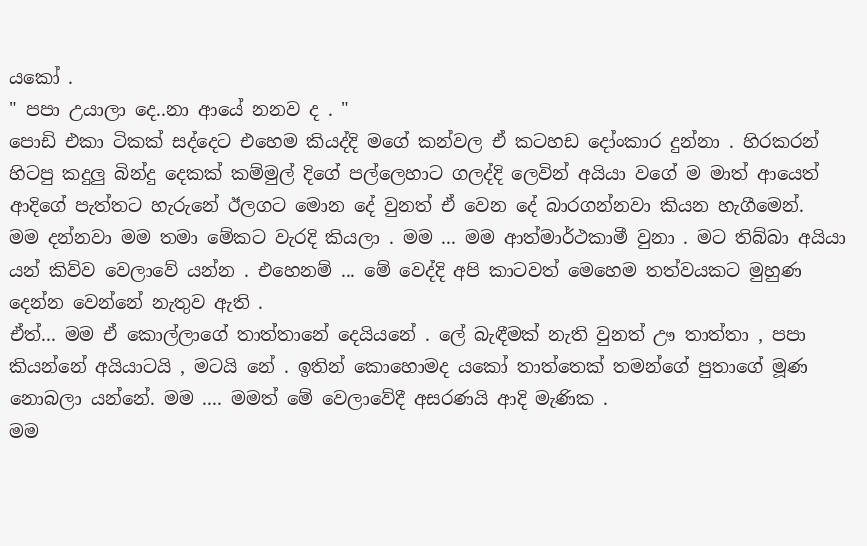යකෝ .
" පපා උයාලා දෙ..නා ආයේ නනව ද . "
පොඩි එකා ටිකක් සද්දෙට එහෙම කියද්දි මගේ කන්වල ඒ කටහඩ දෝංකාර දුන්නා . හිරකරන් හිටපු කදුලු බින්දු දෙකක් කම්මුල් දිගේ පල්ලෙහාට ගලද්දි ලෙවින් අයියා වගේ ම මාත් ආයෙත් ආදිගේ පැත්තට හැරුනේ ඊලගට මොන දේ වුනත් ඒ වෙන දේ බාරගන්නවා කියන හැගීමෙන්.
මම දන්නවා මම තමා මේකට වැරදි කියලා . මම ... මම ආත්මාර්ථකාමී වුනා . මට තිබ්බා අයියා යන් කිව්ව වෙලාවේ යන්න . එහෙනම් ... මේ වෙද්දි අපි කාටවත් මෙහෙම තත්වයකට මුහුණ දෙන්න වෙන්නේ නැතුව ඇති .
ඒත්... මම ඒ කොල්ලාගේ තාත්තානේ දෙයියනේ . ලේ බැඳීමක් නැති වුනත් ඌ තාත්තා , පපා කියන්නේ අයියාටයි , මටයි නේ . ඉතින් කොහොමද යකෝ තාත්තෙක් තමන්ගේ පුතාගේ මූණ නොබලා යන්නේ. මම .... මමත් මේ වෙලාවේදී අසරණයි ආදි මැණික .
මම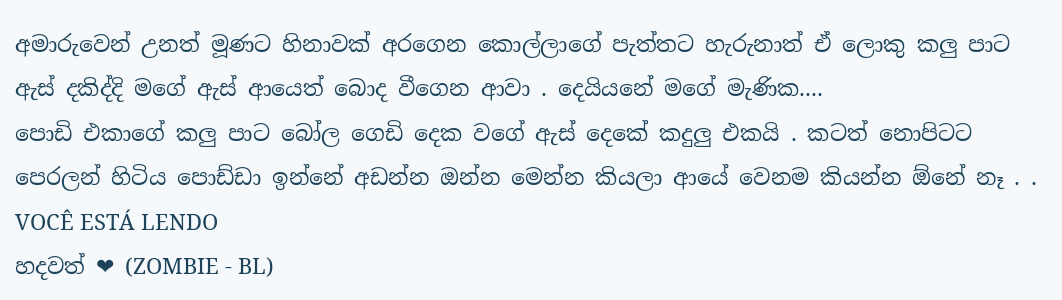අමාරුවෙන් උනත් මූණට හිනාවක් අරගෙන කොල්ලාගේ පැත්තට හැරුනාත් ඒ ලොකු කලු පාට ඇස් දකිද්දි මගේ ඇස් ආයෙත් බොද වීගෙන ආවා . දෙයියනේ මගේ මැණික....
පොඩි එකාගේ කලු පාට බෝල ගෙඩි දෙක වගේ ඇස් දෙකේ කදුලු එකයි . කටත් නොපිටට පෙරලන් හිටිය පොඩ්ඩා ඉන්නේ අඩන්න ඔන්න මෙන්න කියලා ආයේ වෙනම කියන්න ඕනේ නෑ . .
VOCÊ ESTÁ LENDO
හදවත් ❤ (ZOMBIE - BL)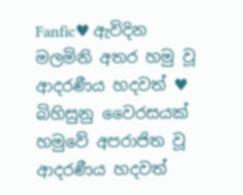Fanfic♥ ඇවිදින මලමිනි අතර හමු වූ ආදරණීය හදවත් ♥ බිහිසුනු වෛරසයක් හමුවේ අපරාජිත වූ ආදරණීය හදවත්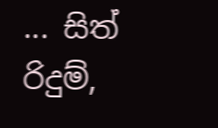... සිත් රිදුම්‚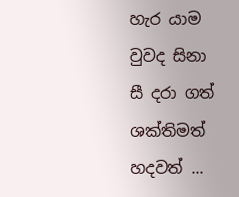හැර යාම වුවද සිනා සී දරා ගත් ශක්තිමත් හදවත් ...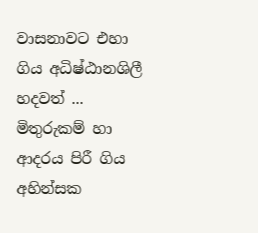වාසනාවට එහා ගිය අධිෂ්ඨානශිලී හදවත් ... මිතුරුකම් හා ආදරය පිරී ගිය අහින්සක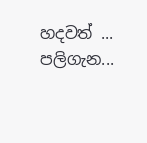හදවත් ... පලිගැන...